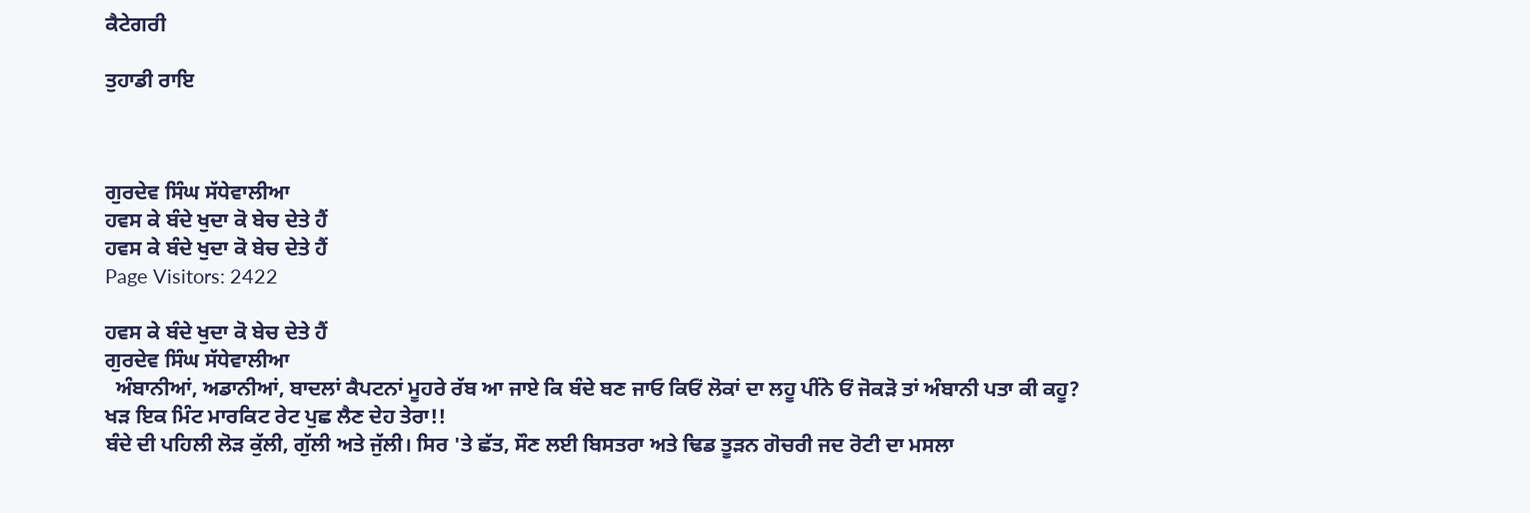ਕੈਟੇਗਰੀ

ਤੁਹਾਡੀ ਰਾਇ



ਗੁਰਦੇਵ ਸਿੰਘ ਸੱਧੇਵਾਲੀਆ
ਹਵਸ ਕੇ ਬੰਦੇ ਖੁਦਾ ਕੋ ਬੇਚ ਦੇਤੇ ਹੈਂ
ਹਵਸ ਕੇ ਬੰਦੇ ਖੁਦਾ ਕੋ ਬੇਚ ਦੇਤੇ ਹੈਂ
Page Visitors: 2422

ਹਵਸ ਕੇ ਬੰਦੇ ਖੁਦਾ ਕੋ ਬੇਚ ਦੇਤੇ ਹੈਂ
ਗੁਰਦੇਵ ਸਿੰਘ ਸੱਧੇਵਾਲੀਆ
  ਅੰਬਾਨੀਆਂ, ਅਡਾਨੀਆਂ, ਬਾਦਲਾਂ ਕੈਪਟਨਾਂ ਮੂਹਰੇ ਰੱਬ ਆ ਜਾਏ ਕਿ ਬੰਦੇ ਬਣ ਜਾਓ ਕਿਓਂ ਲੋਕਾਂ ਦਾ ਲਹੂ ਪੀਂਨੇ ਓਂ ਜੋਕੜੋ ਤਾਂ ਅੰਬਾਨੀ ਪਤਾ ਕੀ ਕਹੂ?
ਖੜ ਇਕ ਮਿੰਟ ਮਾਰਕਿਟ ਰੇਟ ਪੁਛ ਲੈਣ ਦੇਹ ਤੇਰਾ!!
ਬੰਦੇ ਦੀ ਪਹਿਲੀ ਲੋੜ ਕੁੱਲੀ, ਗੁੱਲੀ ਅਤੇ ਜੁੱਲੀ। ਸਿਰ 'ਤੇ ਛੱਤ, ਸੌਣ ਲਈ ਬਿਸਤਰਾ ਅਤੇ ਢਿਡ ਤੂੜਨ ਗੋਚਰੀ ਜਦ ਰੋਟੀ ਦਾ ਮਸਲਾ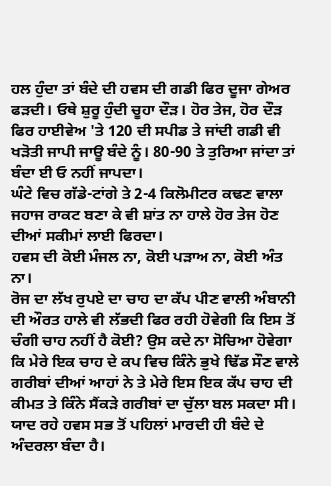ਹਲ ਹੁੰਦਾ ਤਾਂ ਬੰਦੇ ਦੀ ਹਵਸ ਦੀ ਗਡੀ ਫਿਰ ਦੂਜਾ ਗੇਅਰ ਫੜਦੀ। ਓਥੇ ਸ਼ੁਰੂ ਹੁੰਦੀ ਚੂਹਾ ਦੌੜ। ਹੋਰ ਤੇਜ, ਹੋਰ ਦੌੜ ਫਿਰ ਹਾਈਵੇਅ 'ਤੇ 120 ਦੀ ਸਪੀਡ ਤੇ ਜਾਂਦੀ ਗਡੀ ਵੀ ਖੜੋਤੀ ਜਾਪੀ ਜਾਊ ਬੰਦੇ ਨੂੰ। 80-90 ਤੇ ਤੁਰਿਆ ਜਾਂਦਾ ਤਾਂ ਬੰਦਾ ਈ ਓ ਨਹੀਂ ਜਾਪਦਾ।
ਘੰਟੇ ਵਿਚ ਗੱਡੇ-ਟਾਂਗੇ ਤੇ 2-4 ਕਿਲੋਮੀਟਰ ਕਢਣ ਵਾਲਾ ਜਹਾਜ ਰਾਕਟ ਬਣਾ ਕੇ ਵੀ ਸ਼ਾਂਤ ਨਾ ਹਾਲੇ ਹੋਰ ਤੇਜ ਹੋਣ ਦੀਆਂ ਸਕੀਮਾਂ ਲਾਈ ਫਿਰਦਾ।
ਹਵਸ ਦੀ ਕੋਈ ਮੰਜਲ ਨਾ, ਕੋਈ ਪੜਾਅ ਨਾ, ਕੋਈ ਅੰਤ ਨਾ।
ਰੋਜ ਦਾ ਲੱਖ ਰੁਪਏ ਦਾ ਚਾਹ ਦਾ ਕੱਪ ਪੀਣ ਵਾਲੀ ਅੰਬਾਨੀ ਦੀ ਔਰਤ ਹਾਲੇ ਵੀ ਲੱਭਦੀ ਫਿਰ ਰਹੀ ਹੋਵੇਗੀ ਕਿ ਇਸ ਤੋਂ ਚੰਗੀ ਚਾਹ ਨਹੀਂ ਹੈ ਕੋਈ? ਉਸ ਕਦੇ ਨਾ ਸੋਚਿਆ ਹੋਵੇਗਾ ਕਿ ਮੇਰੇ ਇਕ ਚਾਹ ਦੇ ਕਪ ਵਿਚ ਕਿੰਨੇ ਭੁਖੇ ਢਿੱਡ ਸੌਣ ਵਾਲੇ ਗਰੀਬਾਂ ਦੀਆਂ ਆਹਾਂ ਨੇ ਤੇ ਮੇਰੇ ਇਸ ਇਕ ਕੱਪ ਚਾਹ ਦੀ ਕੀਮਤ ਤੇ ਕਿੰਨੇ ਸੈਂਕੜੇ ਗਰੀਬਾਂ ਦਾ ਚੁੱਲਾ ਬਲ ਸਕਦਾ ਸੀ।
ਯਾਦ ਰਹੇ ਹਵਸ ਸਭ ਤੋਂ ਪਹਿਲਾਂ ਮਾਰਦੀ ਹੀ ਬੰਦੇ ਦੇ ਅੰਦਰਲਾ ਬੰਦਾ ਹੈ।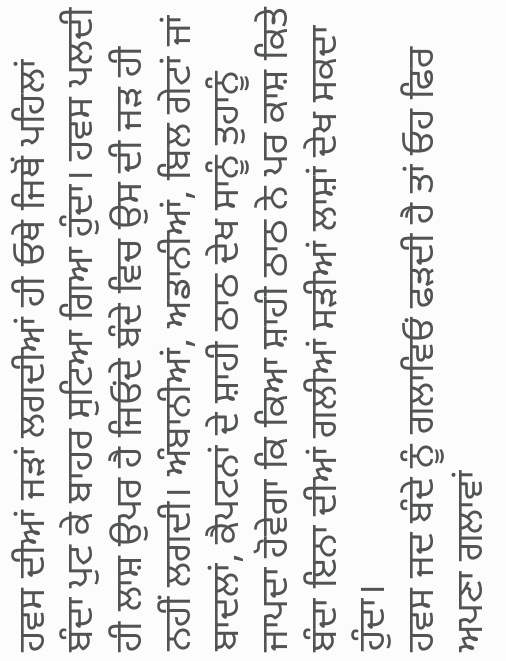ਹਵਸ ਦੀਆਂ ਜੜਾਂ ਲਗਦੀਆਂ ਹੀ ਓਥੇ ਜਿਥੋਂ ਪਹਿਲਾਂ ਬੰਦਾ ਪੁਟ ਕੇ ਬਾਹਰ ਸੁਟਿਆ ਗਿਆ ਹੁੰਦਾ। ਹਵਸ ਪਲਦੀ ਹੀ ਲਾਸ਼ ਉਪਰ ਹੈ ਜਿਓਂਦੇ ਬੰਦੇ ਵਿਚ ਉਸ ਦੀ ਜੜ ਹੀ ਨਹੀਂ ਲਗਦੀ। ਅੰਬਾਨੀਆਂ, ਅਡਾਨੀਆਂ, ਬਿਲ ਗੇਟਾਂ ਜਾਂ ਬਾਦਲਾਂ, ਕੈਪਟਨਾਂ ਦੇ ਸ਼ਾਹੀ ਠਾਠ ਦੇਖ ਸਾਨੂੰ ਤੁਹਾਨੂੰ ਜਾਪਦਾ ਹੋਵੇਗਾ ਕਿ ਕਿਆ ਸ਼ਾਹੀ ਠਾਠ ਨੇ ਪਰ ਕਾਸ਼ ਕਿਤੇ ਬੰਦਾ ਇਨਾ ਦੀਆਂ ਗਲੀਆਂ ਸੜੀਆਂ ਲਾਸ਼ਾਂ ਦੇਖ ਸਕਦਾ ਹੁੰਦਾ।
ਹਵਸ ਜਦ ਬੰਦੇ ਨੂੰ ਗਲਾਵਿਓਂ ਫੜਦੀ ਹੈ ਤਾਂ ਓਹ ਫਿਰ ਅਪਣਾ ਗਲਾਵਾਂ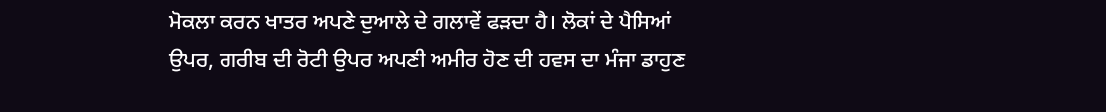ਮੋਕਲਾ ਕਰਨ ਖਾਤਰ ਅਪਣੇ ਦੁਆਲੇ ਦੇ ਗਲਾਵੇਂ ਫੜਦਾ ਹੈ। ਲੋਕਾਂ ਦੇ ਪੈਸਿਆਂ ਉਪਰ, ਗਰੀਬ ਦੀ ਰੋਟੀ ਉਪਰ ਅਪਣੀ ਅਮੀਰ ਹੋਣ ਦੀ ਹਵਸ ਦਾ ਮੰਜਾ ਡਾਹੁਣ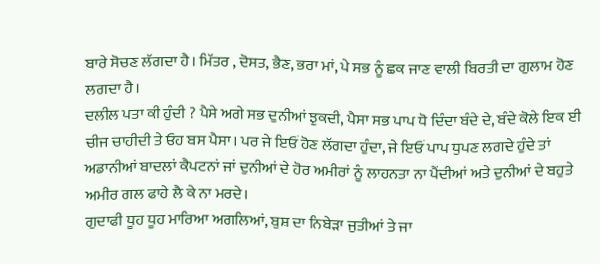ਬਾਰੇ ਸੋਚਣ ਲੱਗਦਾ ਹੈ। ਮਿੱਤਰ , ਦੋਸਤ, ਭੈਣ, ਭਰਾ ਮਾਂ, ਪੇ ਸਭ ਨੂੰ ਛਕ ਜਾਣ ਵਾਲੀ ਬਿਰਤੀ ਦਾ ਗੁਲਾਮ ਹੋਣ ਲਗਦਾ ਹੈ।
ਦਲੀਲ ਪਤਾ ਕੀ ਹੁੰਦੀ ? ਪੈਸੇ ਅਗੇ ਸਭ ਦੁਨੀਆਂ ਝੁਕਦੀ, ਪੈਸਾ ਸਭ ਪਾਪ ਧੋ ਦਿੰਦਾ ਬੰਦੇ ਦੇ, ਬੰਦੇ ਕੋਲੇ ਇਕ ਈ ਚੀਜ ਚਾਹੀਦੀ ਤੇ ਓਹ ਬਸ ਪੈਸਾ। ਪਰ ਜੇ ਇਓਂ ਹੋਣ ਲੱਗਦਾ ਹੁੰਦਾ, ਜੇ ਇਓਂ ਪਾਪ ਧੁਪਣ ਲਗਦੇ ਹੁੰਦੇ ਤਾਂ ਅਡਾਨੀਆਂ ਬਾਦਲਾਂ ਕੈਪਟਨਾਂ ਜਾਂ ਦੁਨੀਆਂ ਦੇ ਹੋਰ ਅਮੀਰਾਂ ਨੂੰ ਲਾਹਨਤਾ ਨਾ ਪੈਂਦੀਆਂ ਅਤੇ ਦੁਨੀਆਂ ਦੇ ਬਹੁਤੇ ਅਮੀਰ ਗਲ ਫਾਹੇ ਲੈ ਕੇ ਨਾ ਮਰਦੇ।
ਗੁਦਾਫੀ ਧੂਹ ਧੂਹ ਮਾਰਿਆ ਅਗਲਿਆਂ, ਬੁਸ਼ ਦਾ ਨਿਬੇੜਾ ਜੁਤੀਆਂ ਤੇ ਜਾ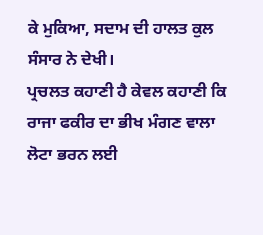ਕੇ ਮੁਕਿਆ, ਸਦਾਮ ਦੀ ਹਾਲਤ ਕੁਲ ਸੰਸਾਰ ਨੇ ਦੇਖੀ।
ਪ੍ਰਚਲਤ ਕਹਾਣੀ ਹੈ ਕੇਵਲ ਕਹਾਣੀ ਕਿ ਰਾਜਾ ਫਕੀਰ ਦਾ ਭੀਖ ਮੰਗਣ ਵਾਲਾ ਲੋਟਾ ਭਰਨ ਲਈ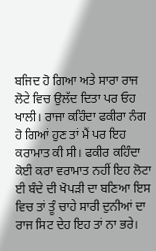ਬਜਿਦ ਹੋ ਗਿਆ ਅਤੇ ਸਾਰਾ ਰਾਜ ਲੋਟੇ ਵਿਚ ਉਲੱਦ ਦਿਤਾ ਪਰ ਓਹ ਖਾਲੀ। ਰਾਜਾ ਕਹਿੰਦਾ ਫਕੀਰਾ ਨੰਗ ਹੋ ਗਿਆਂ ਹੁਣ ਤਾਂ ਮੈਂ ਪਰ ਇਹ ਕਰਾਮਾਤ ਕੀ ਸੀ। ਫਕੀਰ ਕਹਿੰਦਾ ਕੋਈ ਕਰਾ ਵਰਾਮਾਤ ਨਹੀਂ ਇਹ ਲੋਟਾ ਈ ਬੰਦੇ ਦੀ ਖੋਪੜੀ ਦਾ ਬਣਿਆ ਇਸ ਵਿਚ ਤਾਂ ਤੂੰ ਚਾਹੇ ਸਾਰੀ ਦੁਨੀਆਂ ਦਾ ਰਾਜ ਸਿਟ ਦੇਹ ਇਹ ਤਾਂ ਨਾ ਭਰੇ।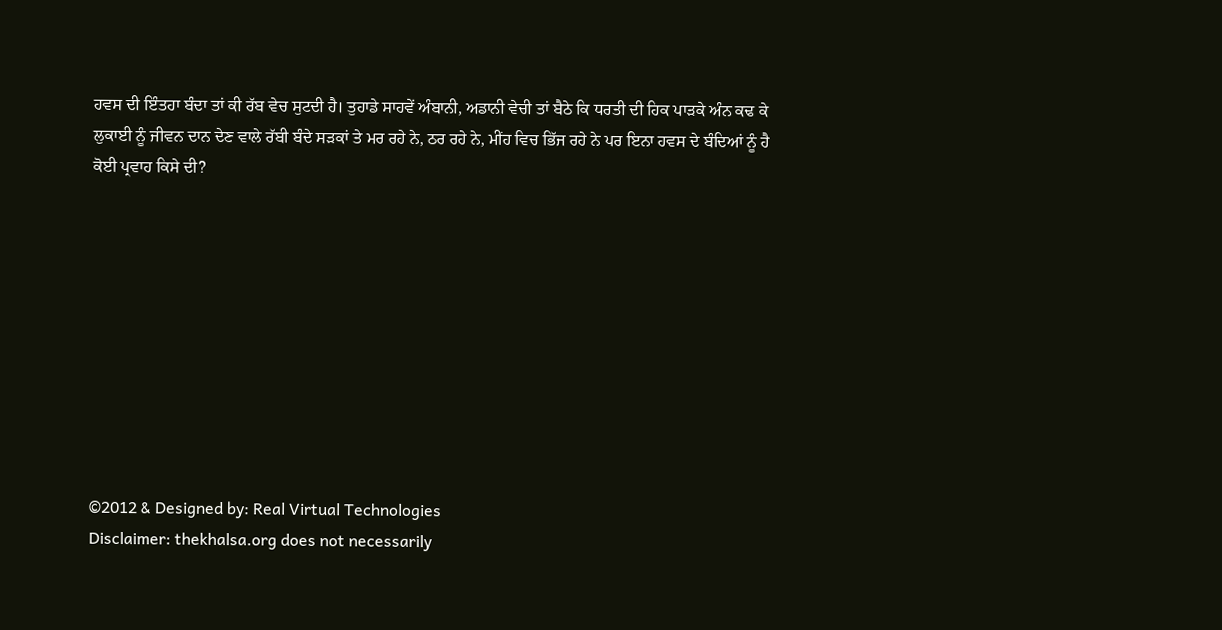ਹਵਸ ਦੀ ਇੰਤਹਾ ਬੰਦਾ ਤਾਂ ਕੀ ਰੱਬ ਵੇਚ ਸੁਟਦੀ ਹੈ। ਤੁਹਾਡੇ ਸਾਹਵੇਂ ਅੰਬਾਨੀ, ਅਡਾਨੀ ਵੇਚੀ ਤਾਂ ਬੈਠੇ ਕਿ ਧਰਤੀ ਦੀ ਹਿਕ ਪਾੜਕੇ ਅੰਨ ਕਢ ਕੇ ਲੁਕਾਈ ਨੂੰ ਜੀਵਨ ਦਾਨ ਦੇਣ ਵਾਲੇ ਰੱਬੀ ਬੰਦੇ ਸੜਕਾਂ ਤੇ ਮਰ ਰਹੇ ਨੇ, ਠਰ ਰਹੇ ਨੇ, ਮੀਂਹ ਵਿਚ ਭਿੱਜ ਰਹੇ ਨੇ ਪਰ ਇਨਾ ਹਵਸ ਦੇ ਬੰਦਿਆਂ ਨੂੰ ਹੈ ਕੋਈ ਪ੍ਰਵਾਹ ਕਿਸੇ ਦੀ?










©2012 & Designed by: Real Virtual Technologies
Disclaimer: thekhalsa.org does not necessarily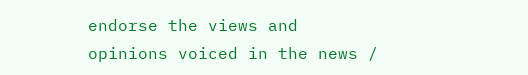endorse the views and opinions voiced in the news /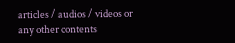articles / audios / videos or any other contents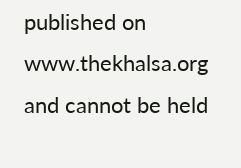published on www.thekhalsa.org and cannot be held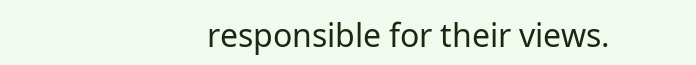responsible for their views.